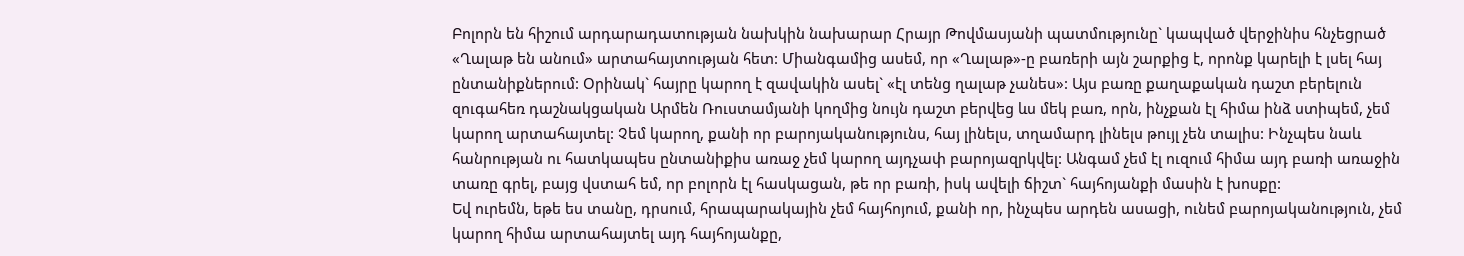Բոլորն են հիշում արդարադատության նախկին նախարար Հրայր Թովմասյանի պատմությունը` կապված վերջինիս հնչեցրած «Ղալաթ են անում» արտահայտության հետ: Միանգամից ասեմ, որ «Ղալաթ»-ը բառերի այն շարքից է, որոնք կարելի է լսել հայ ընտանիքներում: Օրինակ` հայրը կարող է զավակին ասել` «էլ տենց ղալաթ չանես»: Այս բառը քաղաքական դաշտ բերելուն զուգահեռ դաշնակցական Արմեն Ռուստամյանի կողմից նույն դաշտ բերվեց ևս մեկ բառ, որն, ինչքան էլ հիմա ինձ ստիպեմ, չեմ կարող արտահայտել: Չեմ կարող, քանի որ բարոյականությունս, հայ լինելս, տղամարդ լինելս թույլ չեն տալիս: Ինչպես նաև հանրության ու հատկապես ընտանիքիս առաջ չեմ կարող այդչափ բարոյազրկվել: Անգամ չեմ էլ ուզում հիմա այդ բառի առաջին տառը գրել, բայց վստահ եմ, որ բոլորն էլ հասկացան, թե որ բառի, իսկ ավելի ճիշտ` հայհոյանքի մասին է խոսքը:
Եվ ուրեմն, եթե ես տանը, դրսում, հրապարակային չեմ հայհոյում, քանի որ, ինչպես արդեն ասացի, ունեմ բարոյականություն, չեմ կարող հիմա արտահայտել այդ հայհոյանքը,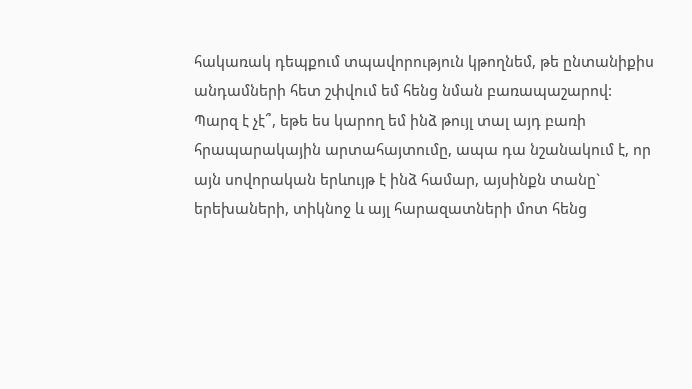հակառակ դեպքում տպավորություն կթողնեմ, թե ընտանիքիս անդամների հետ շփվում եմ հենց նման բառապաշարով: Պարզ է չէ՞, եթե ես կարող եմ ինձ թույլ տալ այդ բառի հրապարակային արտահայտումը, ապա դա նշանակում է, որ այն սովորական երևույթ է ինձ համար, այսինքն տանը` երեխաների, տիկնոջ և այլ հարազատների մոտ հենց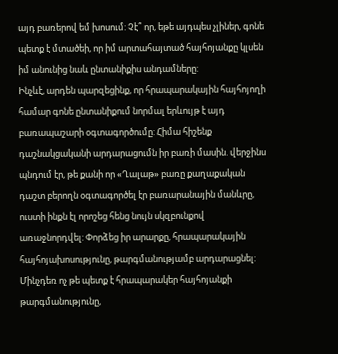այդ բառերով եմ խոսում: Չէ՞ որ, եթե այդպես չլիներ, գոնե պետք է մտածեի, որ իմ արտահայտած հայհոյանքը կլսեն իմ անունից նաև ընտանիքիս անդամները:
Ինչևէ, արդեն պարզեցինք, որ հրապարակային հայհոյողի համար գոնե ընտանիքում նորմալ երևույթ է այդ բառապաշարի օգտագործումը: Հիմա հիշենք դաշնակցականի արդարացումն իր բառի մասին. վերջինս պնդում էր, թե քանի որ «Ղալաթ» բառը քաղաքական դաշտ բերողն օգտագործել էր բառարանային մանևրը, ուստի ինքն էլ որոշեց հենց նույն սկզբունքով առաջնորդվել: Փորձեց իր արարքը, հրապարակային հայհոյախոսությունը, թարգմանությամբ արդարացնել: Մինչդեռ ոչ թե պետք է հրապարակեր հայհոյանքի թարգմանությունը,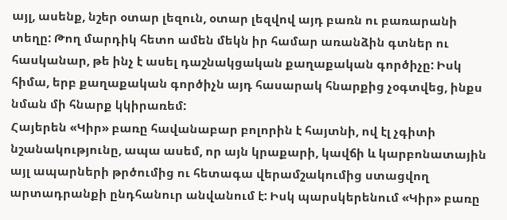այլ, ասենք, նշեր օտար լեզուն, օտար լեզվով այդ բառն ու բառարանի տեղը: Թող մարդիկ հետո ամեն մեկն իր համար առանձին գտներ ու հասկանար, թե ինչ է ասել դաշնակցական քաղաքական գործիչը: Իսկ հիմա, երբ քաղաքական գործիչն այդ հասարակ հնարքից չօգտվեց, ինքս նման մի հնարք կկիրառեմ:
Հայերեն «Կիր» բառը հավանաբար բոլորին է հայտնի, ով էլ չգիտի նշանակությունը, ապա ասեմ, որ այն կրաքարի, կավճի և կարբոնատային այլ ապարների թրծումից ու հետագա վերամշակումից ստացվող արտադրանքի ընդհանուր անվանում է: Իսկ պարսկերենում «Կիր» բառը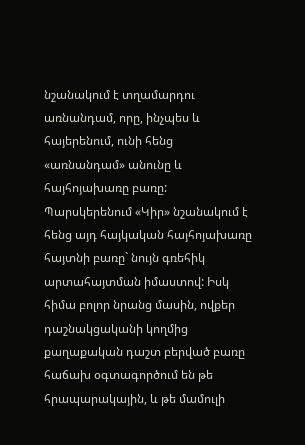նշանակում է տղամարդու առնանդամ, որը, ինչպես և հայերենում, ունի հենց «առնանդամ» անունը և հայհոյախառը բառը: Պարսկերենում «Կիր» նշանակում է հենց այդ հայկական հայհոյախառը հայտնի բառը` նույն գռեհիկ արտահայտման իմաստով: Իսկ հիմա բոլոր նրանց մասին, ովքեր դաշնակցականի կողմից քաղաքական դաշտ բերված բառը հաճախ օգտագործում են թե հրապարակային, և թե մամուլի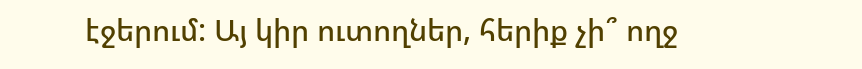էջերում: Այ կիր ուտողներ, հերիք չի՞ ողջ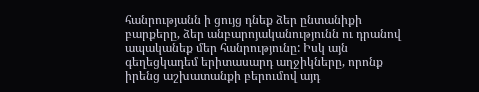հանրությանն ի ցույց դնեք ձեր ընտանիքի բարքերը, ձեր անբարոյականությունն ու դրանով ապականեք մեր հանրությունը: Իսկ այն գեղեցկադեմ երիտասարդ աղջիկները, որոնք իրենց աշխատանքի բերումով այդ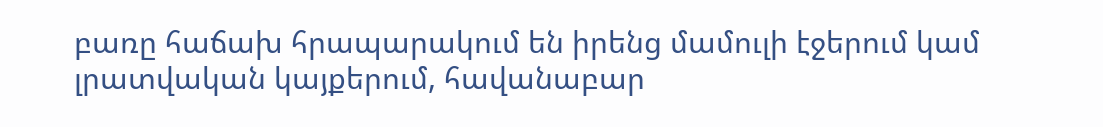բառը հաճախ հրապարակում են իրենց մամուլի էջերում կամ լրատվական կայքերում, հավանաբար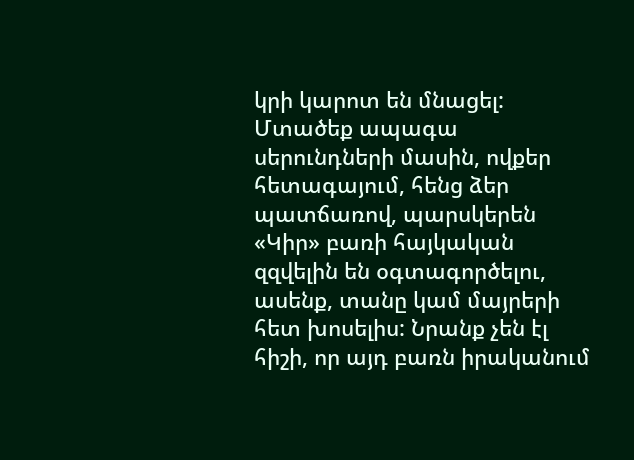կրի կարոտ են մնացել: Մտածեք ապագա սերունդների մասին, ովքեր հետագայում, հենց ձեր պատճառով, պարսկերեն «Կիր» բառի հայկական զզվելին են օգտագործելու, ասենք, տանը կամ մայրերի հետ խոսելիս: Նրանք չեն էլ հիշի, որ այդ բառն իրականում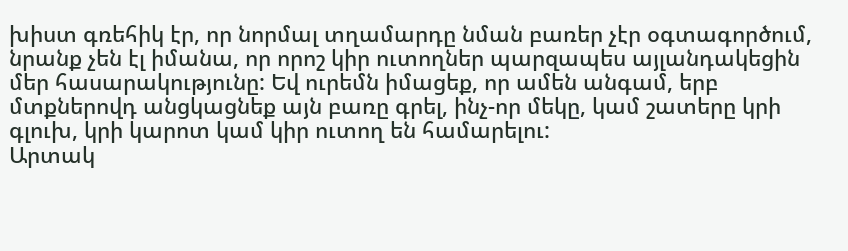խիստ գռեհիկ էր, որ նորմալ տղամարդը նման բառեր չէր օգտագործում, նրանք չեն էլ իմանա, որ որոշ կիր ուտողներ պարզապես այլանդակեցին մեր հասարակությունը: Եվ ուրեմն իմացեք, որ ամեն անգամ, երբ մտքներովդ անցկացնեք այն բառը գրել, ինչ-որ մեկը, կամ շատերը կրի գլուխ, կրի կարոտ կամ կիր ուտող են համարելու:
Արտակ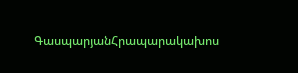ԳասպարյանՀրապարակախոս